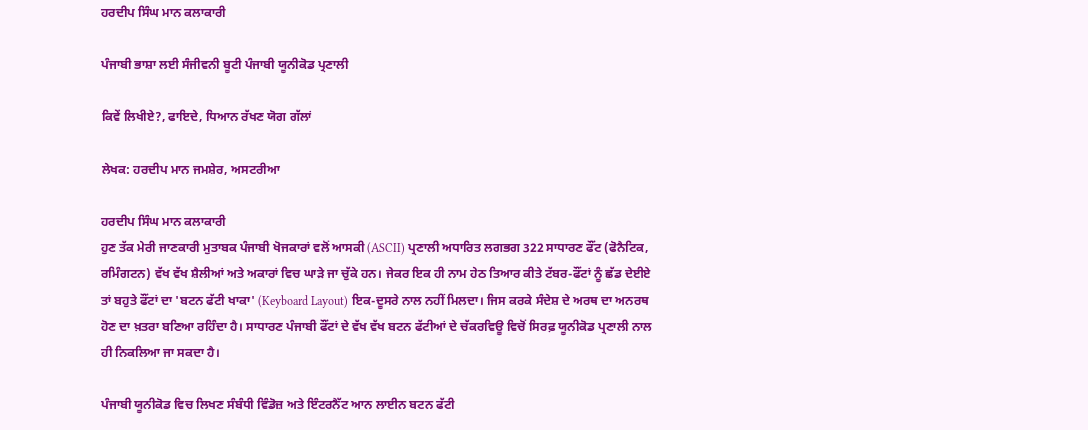ਹਰਦੀਪ ਸਿੰਘ ਮਾਨ ਕਲਾਕਾਰੀ

ਪੰਜਾਬੀ ਭਾਸ਼ਾ ਲਈ ਸੰਜੀਵਨੀ ਬੂਟੀ ਪੰਜਾਬੀ ਯੂਨੀਕੋਡ ਪ੍ਰਣਾਲੀ

ਕਿਵੇਂ ਲਿਖੀਏ?, ਫਾਇਦੇ, ਧਿਆਨ ਰੱਖਣ ਯੋਗ ਗੱਲਾਂ

ਲੇਖਕ: ਹਰਦੀਪ ਮਾਨ ਜਮਸ਼ੇਰ, ਅਸਟਰੀਆ

ਹਰਦੀਪ ਸਿੰਘ ਮਾਨ ਕਲਾਕਾਰੀ
ਹੁਣ ਤੱਕ ਮੇਰੀ ਜਾਣਕਾਰੀ ਮੁਤਾਬਕ ਪੰਜਾਬੀ ਖੋਜਕਾਰਾਂ ਵਲੋਂ ਆਸਕੀ (ASCII) ਪ੍ਰਣਾਲੀ ਅਧਾਰਿਤ ਲਗਭਗ 322 ਸਾਧਾਰਣ ਫੌਂਟ (ਫੋਨੈਟਿਕ, ਰਮਿੰਗਟਨ) ਵੱਖ ਵੱਖ ਸ਼ੈਲੀਆਂ ਅਤੇ ਅਕਾਰਾਂ ਵਿਚ ਘਾੜੇ ਜਾ ਚੁੱਕੇ ਹਨ। ਜੇਕਰ ਇਕ ਹੀ ਨਾਮ ਹੇਠ ਤਿਆਰ ਕੀਤੇ ਟੱਬਰ-ਫੌਂਟਾਂ ਨੂੰ ਛੱਡ ਦੇਈਏ ਤਾਂ ਬਹੁਤੇ ਫੌਂਟਾਂ ਦਾ 'ਬਟਨ ਫੱਟੀ ਖਾਕਾ' (Keyboard Layout) ਇਕ-ਦੂਸਰੇ ਨਾਲ ਨਹੀਂ ਮਿਲਦਾ। ਜਿਸ ਕਰਕੇ ਸੰਦੇਸ਼ ਦੇ ਅਰਥ ਦਾ ਅਨਰਥ ਹੋਣ ਦਾ ਖ਼ਤਰਾ ਬਣਿਆ ਰਹਿੰਦਾ ਹੈ। ਸਾਧਾਰਣ ਪੰਜਾਬੀ ਫੌਂਟਾਂ ਦੇ ਵੱਖ ਵੱਖ ਬਟਨ ਫੱਟੀਆਂ ਦੇ ਚੱਕਰਵਿਊ ਵਿਚੋਂ ਸਿਰਫ਼ ਯੂਨੀਕੋਡ ਪ੍ਰਣਾਲੀ ਨਾਲ ਹੀ ਨਿਕਲਿਆ ਜਾ ਸਕਦਾ ਹੈ।

ਪੰਜਾਬੀ ਯੂਨੀਕੋਡ ਵਿਚ ਲਿਖਣ ਸੰਬੰਧੀ ਵਿੰਡੋਜ਼ ਅਤੇ ਇੰਟਰਨੈੱਟ ਆਨ ਲਾਈਨ ਬਟਨ ਫੱਟੀ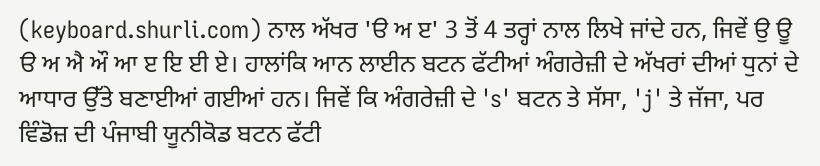(keyboard.shurli.com) ਨਾਲ ਅੱਖਰ 'ੳ ਅ ੲ' 3 ਤੋਂ 4 ਤਰ੍ਹਾਂ ਨਾਲ ਲਿਖੇ ਜਾਂਦੇ ਹਨ, ਜਿਵੇਂ ਉ ਊ ੳ ਅ ਐ ਔ ਆ ੲ ਇ ਈ ਏ। ਹਾਲਾਂਕਿ ਆਨ ਲਾਈਨ ਬਟਨ ਫੱਟੀਆਂ ਅੰਗਰੇਜ਼ੀ ਦੇ ਅੱਖਰਾਂ ਦੀਆਂ ਧੁਨਾਂ ਦੇ ਆਧਾਰ ਉੱਤੇ ਬਣਾਈਆਂ ਗਈਆਂ ਹਨ। ਜਿਵੇਂ ਕਿ ਅੰਗਰੇਜ਼ੀ ਦੇ 's' ਬਟਨ ਤੇ ਸੱਸਾ, 'j' ਤੇ ਜੱਜਾ, ਪਰ ਵਿੰਡੋਜ਼ ਦੀ ਪੰਜਾਬੀ ਯੂਨੀਕੋਡ ਬਟਨ ਫੱਟੀ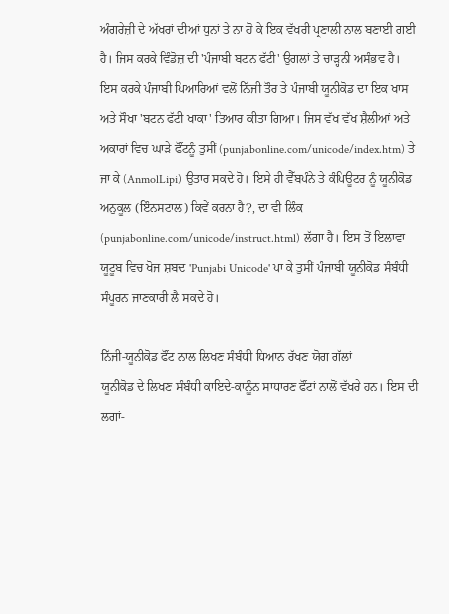ਅੰਗਰੇਜ਼ੀ ਦੇ ਅੱਖਰਾਂ ਦੀਆਂ ਧੁਨਾਂ ਤੇ ਨਾ ਹੋ ਕੇ ਇਕ ਵੱਖਰੀ ਪ੍ਰਣਾਲੀ ਨਾਲ ਬਣਾਈ ਗਈ ਹੈ। ਜਿਸ ਕਰਕੇ ਵਿੰਡੋਜ਼ ਦੀ 'ਪੰਜਾਬੀ ਬਟਨ ਫੱਟੀ' ਉਗਲਾਂ ਤੇ ਚਾੜ੍ਹਨੀ ਅਸੰਭਵ ਹੈ। ਇਸ ਕਰਕੇ ਪੰਜਾਬੀ ਪਿਆਰਿਆਂ ਵਲੋਂ ਨਿੱਜੀ ਤੌਰ ਤੇ ਪੰਜਾਬੀ ਯੂਨੀਕੋਡ ਦਾ ਇਕ ਖਾਸ ਅਤੇ ਸੌਖਾ 'ਬਟਨ ਫੱਟੀ ਖਾਕਾ' ਤਿਆਰ ਕੀਤਾ ਗਿਆ। ਜਿਸ ਵੱਖ ਵੱਖ ਸ਼ੈਲੀਆਂ ਅਤੇ ਅਕਾਰਾਂ ਵਿਚ ਘਾੜੇ ਫੌਂਟਨੂੰ ਤੁਸੀਂ (punjabonline.com/unicode/index.htm) ਤੇ ਜਾ ਕੇ (AnmolLipi) ਉਤਾਰ ਸਕਦੇ ਹੋ। ਇਸੇ ਹੀ ਵੈੱਬਪੰਨੇ ਤੇ ਕੰਪਿਊਟਰ ਨੂੰ ਯੂਨੀਕੋਡ ਅਨੁਕੂਲ (ਇੰਨਸਟਾਲ) ਕਿਵੇਂ ਕਰਨਾ ਹੈ?, ਦਾ ਵੀ ਲਿੰਕ (punjabonline.com/unicode/instruct.html) ਲੱਗਾ ਹੈ। ਇਸ ਤੋਂ ਇਲਾਵਾ ਯੂਟੂਬ ਵਿਚ ਖੋਜ ਸ਼ਬਦ 'Punjabi Unicode' ਪਾ ਕੇ ਤੁਸੀਂ ਪੰਜਾਬੀ ਯੂਨੀਕੋਡ ਸੰਬੰਧੀ ਸੰਪੂਰਨ ਜਾਣਕਾਰੀ ਲੈ ਸਕਦੇ ਹੋ।

ਨਿੱਜੀ-ਯੂਨੀਕੋਡ ਫੌਂਟ ਨਾਲ ਲਿਖਣ ਸੰਬੰਧੀ ਧਿਆਨ ਰੱਖਣ ਯੋਗ ਗੱਲਾਂ
ਯੂਨੀਕੋਡ ਦੇ ਲਿਖਣ ਸੰਬੰਧੀ ਕਾਇਦੇ-ਕਾਨੂੰਨ ਸਾਧਾਰਣ ਫੌਂਟਾਂ ਨਾਲੋਂ ਵੱਖਰੇ ਹਨ। ਇਸ ਦੀ ਲਗਾਂ-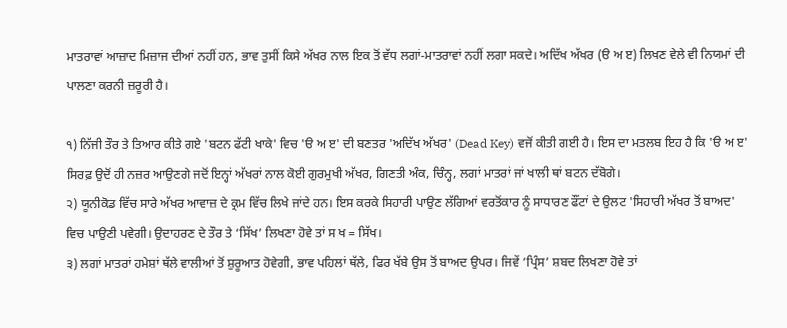ਮਾਤਰਾਵਾਂ ਆਜ਼ਾਦ ਮਿਜ਼ਾਜ ਦੀਆਂ ਨਹੀਂ ਹਨ, ਭਾਵ ਤੁਸੀਂ ਕਿਸੇ ਅੱਖਰ ਨਾਲ ਇਕ ਤੋਂ ਵੱਧ ਲਗਾਂ-ਮਾਤਰਾਵਾਂ ਨਹੀਂ ਲਗਾ ਸਕਦੇ। ਅਦਿੱਖ ਅੱਖਰ (ੳ ਅ ੲ) ਲਿਖਣ ਵੇਲੇ ਵੀ ਨਿਯਮਾਂ ਦੀ ਪਾਲਣਾ ਕਰਨੀ ਜ਼ਰੂਰੀ ਹੈ।

੧) ਨਿੱਜੀ ਤੌਰ ਤੇ ਤਿਆਰ ਕੀਤੇ ਗਏ 'ਬਟਨ ਫੱਟੀ ਖਾਕੇ' ਵਿਚ 'ੳ ਅ ੲ' ਦੀ ਬਣਤਰ 'ਅਦਿੱਖ ਅੱਖਰ' (Dead Key) ਵਜੋਂ ਕੀਤੀ ਗਈ ਹੈ। ਇਸ ਦਾ ਮਤਲਬ ਇਹ ਹੈ ਕਿ 'ੳ ਅ ੲ' ਸਿਰਫ਼ ਉਦੋਂ ਹੀ ਨਜ਼ਰ ਆਉਣਗੇ ਜਦੋਂ ਇਨ੍ਹਾਂ ਅੱਖਰਾਂ ਨਾਲ ਕੋਈ ਗੁਰਮੁਖੀ ਅੱਖਰ, ਗਿਣਤੀ ਅੰਕ, ਚਿੰਨ੍ਹ, ਲਗਾਂ ਮਾਤਰਾਂ ਜਾਂ ਖਾਲੀ ਥਾਂ ਬਟਨ ਦੱਬੋਗੇ।
੨) ਯੂਨੀਕੋਡ ਵਿੱਚ ਸਾਰੇ ਅੱਖਰ ਆਵਾਜ਼ ਦੇ ਕ੍ਰਮ ਵਿੱਚ ਲਿਖੇ ਜਾਂਦੇ ਹਨ। ਇਸ ਕਰਕੇ ਸਿਹਾਰੀ ਪਾਉਣ ਲੱਗਿਆਂ ਵਰਤੋਂਕਾਰ ਨੂੰ ਸਾਧਾਰਣ ਫੌਂਟਾਂ ਦੇ ਉਲਟ 'ਸਿਹਾਰੀ ਅੱਖਰ ਤੋਂ ਬਾਅਦ' ਵਿਚ ਪਾਉਣੀ ਪਵੇਗੀ। ਉਦਾਹਰਣ ਦੇ ਤੌਰ ਤੇ ‘ਸਿੱਖ’ ਲਿਖਣਾ ਹੋਵੇ ਤਾਂ ਸ ਖ = ਸਿੱਖ।
੩) ਲਗਾਂ ਮਾਤਰਾਂ ਹਮੇਸ਼ਾਂ ਥੱਲੇ ਵਾਲੀਆਂ ਤੋਂ ਸ਼ੁਰੂਆਤ ਹੋਵੇਗੀ, ਭਾਵ ਪਹਿਲਾਂ ਥੱਲੇ, ਫਿਰ ਖੱਬੇ ਉਸ ਤੋਂ ਬਾਅਦ ਉਪਰ। ਜਿਵੇਂ ‘ਪ੍ਰਿੰਸ’ ਸ਼ਬਦ ਲਿਖਣਾ ਹੋਵੇ ਤਾਂ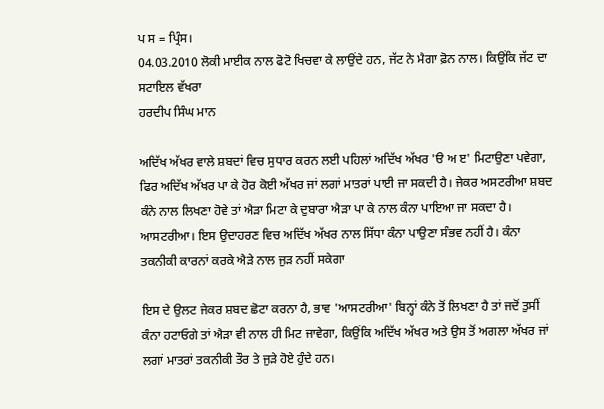ਪ ਸ = ਪ੍ਰਿੰਸ।
04.03.2010 ਲੋਕੀ ਮਾਈਕ ਨਾਲ ਫੋਟੋ ਖਿਚਵਾ ਕੇ ਲਾਉਂਦੇ ਹਨ, ਜੱਟ ਨੇ ਮੈਗਾ ਫ਼ੋਨ ਨਾਲ। ਕਿਉਂਕਿ ਜੱਟ ਦਾ ਸਟਾਇਲ ਵੱਖਰਾ
ਹਰਦੀਪ ਸਿੰਘ ਮਾਨ

ਅਦਿੱਖ ਅੱਖਰ ਵਾਲੇ ਸ਼ਬਦਾਂ ਵਿਚ ਸੁਧਾਰ ਕਰਨ ਲਈ ਪਹਿਲਾਂ ਅਦਿੱਖ ਅੱਖਰ 'ੳ ਅ ੲ' ਮਿਟਾਉਣਾ ਪਵੇਗਾ, ਫਿਰ ਅਦਿੱਖ ਅੱਖਰ ਪਾ ਕੇ ਹੋਰ ਕੋਈ ਅੱਖਰ ਜਾਂ ਲਗਾਂ ਮਾਤਰਾਂ ਪਾਈ ਜਾ ਸਕਦੀ ਹੈ। ਜੇਕਰ ਅਸਟਰੀਆ ਸ਼ਬਦ ਕੰਨੇ ਨਾਲ ਲਿਖਣਾ ਹੋਵੇ ਤਾਂ ਐੜਾ ਮਿਟਾ ਕੇ ਦੁਬਾਰਾ ਐੜਾ ਪਾ ਕੇ ਨਾਲ ਕੰਨਾ ਪਾਇਆ ਜਾ ਸਕਦਾ ਹੈ। ਆਸਟਰੀਆ। ਇਸ ਉਦਾਹਰਣ ਵਿਚ ਅਦਿੱਖ ਅੱਖਰ ਨਾਲ ਸਿੱਧਾ ਕੰਨਾ ਪਾਉਣਾ ਸੰਭਵ ਨਹੀਂ ਹੈ। ਕੰਨਾ ਤਕਨੀਕੀ ਕਾਰਨਾਂ ਕਰਕੇ ਐੜੇ ਨਾਲ ਜੁੜ ਨਹੀਂ ਸਕੇਗਾ

ਇਸ ਦੇ ਉਲਟ ਜੇਕਰ ਸ਼ਬਦ ਛੋਟਾ ਕਰਨਾ ਹੈ, ਭਾਵ 'ਆਸਟਰੀਆ' ਬਿਨ੍ਹਾਂ ਕੰਨੇ ਤੋਂ ਲਿਖਣਾ ਹੈ ਤਾਂ ਜਦੋਂ ਤੁਸੀਂ ਕੰਨਾ ਹਟਾਓਗੇ ਤਾਂ ਐੜਾ ਵੀ ਨਾਲ ਹੀ ਮਿਟ ਜਾਵੇਗਾ, ਕਿਉਂਕਿ ਅਦਿੱਖ ਅੱਖਰ ਅਤੇ ਉਸ ਤੋਂ ਅਗਲਾ ਅੱਖਰ ਜਾਂ ਲਗਾਂ ਮਾਤਰਾਂ ਤਕਨੀਕੀ ਤੌਰ ਤੇ ਜੁੜੇ ਹੋਏ ਹੁੰਦੇ ਹਨ।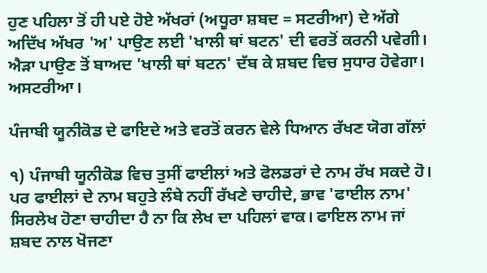ਹੁਣ ਪਹਿਲਾ ਤੋਂ ਹੀ ਪਏ ਹੋਏ ਅੱਖਰਾਂ (ਅਧੂਰਾ ਸ਼ਬਦ = ਸਟਰੀਆ) ਦੇ ਅੱਗੇ ਅਦਿੱਖ ਅੱਖਰ 'ਅ' ਪਾਉਣ ਲਈ 'ਖਾਲੀ ਥਾਂ ਬਟਨ' ਦੀ ਵਰਤੋਂ ਕਰਨੀ ਪਵੇਗੀ। ਐੜਾ ਪਾਉਣ ਤੋਂ ਬਾਅਦ 'ਖਾਲੀ ਥਾਂ ਬਟਨ' ਦੱਬ ਕੇ ਸ਼ਬਦ ਵਿਚ ਸੁਧਾਰ ਹੋਵੇਗਾ। ਅਸਟਰੀਆ।

ਪੰਜਾਬੀ ਯੂਨੀਕੋਡ ਦੇ ਫਾਇਦੇ ਅਤੇ ਵਰਤੋਂ ਕਰਨ ਵੇਲੇ ਧਿਆਨ ਰੱਖਣ ਯੋਗ ਗੱਲਾਂ

੧) ਪੰਜਾਬੀ ਯੂਨੀਕੋਡ ਵਿਚ ਤੁਸੀਂ ਫਾਈਲਾਂ ਅਤੇ ਫੋਲਡਰਾਂ ਦੇ ਨਾਮ ਰੱਖ ਸਕਦੇ ਹੋ। ਪਰ ਫਾਈਲਾਂ ਦੇ ਨਾਮ ਬਹੁਤੇ ਲੰਬੇ ਨਹੀਂ ਰੱਖਣੇ ਚਾਹੀਦੇ, ਭਾਵ 'ਫਾਈਲ ਨਾਮ' ਸਿਰਲੇਖ ਹੋਣਾ ਚਾਹੀਦਾ ਹੈ ਨਾ ਕਿ ਲੇਖ ਦਾ ਪਹਿਲਾਂ ਵਾਕ। ਫਾਇਲ ਨਾਮ ਜਾਂ ਸ਼ਬਦ ਨਾਲ ਖੋਜਣਾ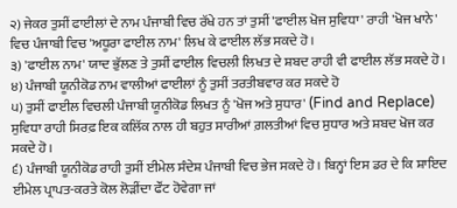੨) ਜੇਕਰ ਤੁਸੀਂ ਫਾਈਲਾਂ ਦੇ ਨਾਮ ਪੰਜਾਬੀ ਵਿਚ ਰੱਖੇ ਹਨ ਤਾਂ ਤੁਸੀਂ 'ਫਾਈਲ ਖੋਜ ਸੁਵਿਧਾ' ਰਾਹੀ 'ਖੋਜ ਖਾਨੇ' ਵਿਚ ਪੰਜਾਬੀ ਵਿਚ 'ਅਧੂਰਾ ਫਾਈਲ ਨਾਮ' ਲਿਖ ਕੇ ਫਾਈਲ ਲੱਭ ਸਕਦੇ ਹੋ।
੩) 'ਫਾਈਲ ਨਾਮ' ਯਾਦ ਭੁੱਲਣ ਤੇ ਤੁਸੀਂ ਫਾਈਲ ਵਿਚਲੀ ਲਿਖਤ ਦੇ ਸ਼ਬਦ ਰਾਹੀ ਵੀ ਫਾਈਲ ਲੱਭ ਸਕਦੇ ਹੋ।
੪) ਪੰਜਾਬੀ ਯੂਨੀਕੋਡ ਨਾਮ ਵਾਲੀਆਂ ਫਾਈਲਾਂ ਨੂੰ ਤੁਸੀਂ ਤਰਤੀਬਵਾਰ ਕਰ ਸਕਦੇ ਹੋ
੫) ਤੁਸੀਂ ਫਾਈਲ ਵਿਚਲੀ ਪੰਜਾਬੀ ਯੂਨੀਕੋਡ ਲਿਖਤ ਨੂੰ 'ਖੋਜ ਅਤੇ ਸੁਧਾਰ' (Find and Replace) ਸੁਵਿਧਾ ਰਾਹੀ ਸਿਰਫ਼ ਇਕ ਕਲਿੱਕ ਨਾਲ ਹੀ ਬਹੁਤ ਸਾਰੀਆਂ ਗ਼ਲਤੀਆਂ ਵਿਚ ਸੁਧਾਰ ਅਤੇ ਸ਼ਬਦ ਖੋਜ ਕਰ ਸਕਦੇ ਹੋ।
੬) ਪੰਜਾਬੀ ਯੂਨੀਕੋਡ ਰਾਹੀ ਤੁਸੀਂ ਈਮੇਲ ਸੰਦੇਸ਼ ਪੰਜਾਬੀ ਵਿਚ ਭੇਜ ਸਕਦੇ ਹੋ। ਬਿਨ੍ਹਾਂ ਇਸ ਡਰ ਦੇ ਕਿ ਸ਼ਾਇਦ ਈਮੇਲ ਪ੍ਰਾਪਤ-ਕਰਤੇ ਕੋਲ ਲੋੜੀਂਦਾ ਫੌਂਟ ਹੋਵੇਗਾ ਜਾਂ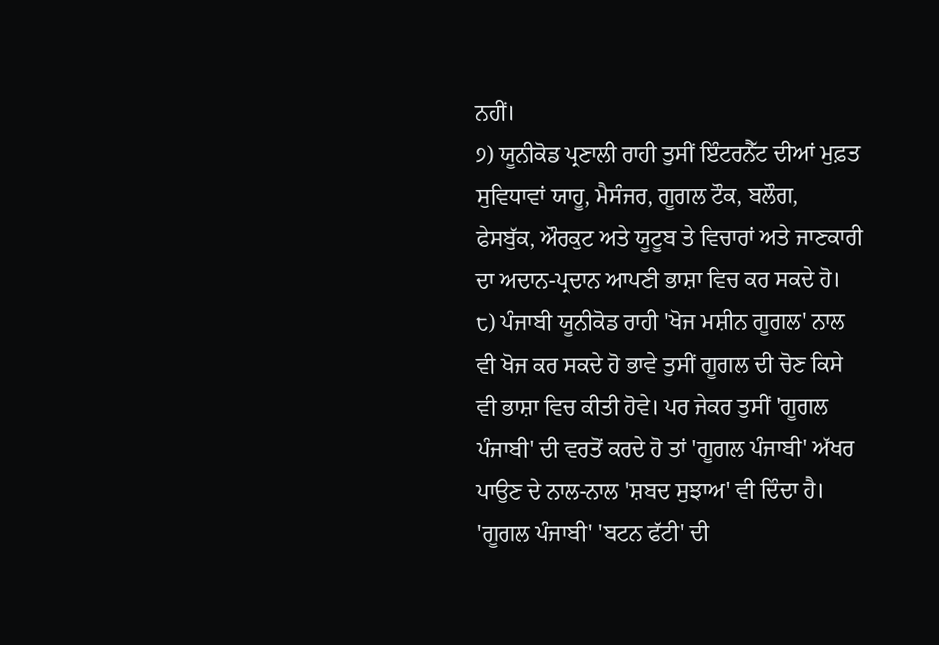ਨਹੀਂ।
੭) ਯੂਨੀਕੋਡ ਪ੍ਰਣਾਲੀ ਰਾਹੀ ਤੁਸੀਂ ਇੰਟਰਨੈੱਟ ਦੀਆਂ ਮੁਫ਼ਤ ਸੁਵਿਧਾਵਾਂ ਯਾਹੂ, ਮੈਸੰਜਰ, ਗੂਗਲ ਟੌਕ, ਬਲੌਗ, ਫੇਸਬੁੱਕ, ਔਰਕੁਟ ਅਤੇ ਯੂਟੂਬ ਤੇ ਵਿਚਾਰਾਂ ਅਤੇ ਜਾਣਕਾਰੀ ਦਾ ਅਦਾਨ-ਪ੍ਰਦਾਨ ਆਪਣੀ ਭਾਸ਼ਾ ਵਿਚ ਕਰ ਸਕਦੇ ਹੋ।
੮) ਪੰਜਾਬੀ ਯੂਨੀਕੋਡ ਰਾਹੀ 'ਖੋਜ ਮਸ਼ੀਨ ਗੂਗਲ' ਨਾਲ ਵੀ ਖੋਜ ਕਰ ਸਕਦੇ ਹੋ ਭਾਵੇ ਤੁਸੀਂ ਗੂਗਲ ਦੀ ਚੋਣ ਕਿਸੇ ਵੀ ਭਾਸ਼ਾ ਵਿਚ ਕੀਤੀ ਹੋਵੇ। ਪਰ ਜੇਕਰ ਤੁਸੀਂ 'ਗੂਗਲ ਪੰਜਾਬੀ' ਦੀ ਵਰਤੋਂ ਕਰਦੇ ਹੋ ਤਾਂ 'ਗੂਗਲ ਪੰਜਾਬੀ' ਅੱਖਰ ਪਾਉਣ ਦੇ ਨਾਲ-ਨਾਲ 'ਸ਼ਬਦ ਸੁਝਾਅ' ਵੀ ਦਿੰਦਾ ਹੈ। 'ਗੂਗਲ ਪੰਜਾਬੀ' 'ਬਟਨ ਫੱਟੀ' ਦੀ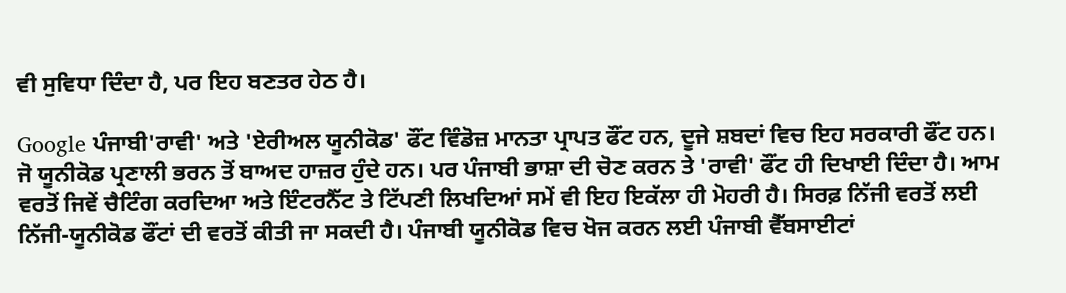ਵੀ ਸੁਵਿਧਾ ਦਿੰਦਾ ਹੈ, ਪਰ ਇਹ ਬਣਤਰ ਹੇਠ ਹੈ।

Google ਪੰਜਾਬੀ'ਰਾਵੀ' ਅਤੇ 'ਏਰੀਅਲ ਯੂਨੀਕੋਡ' ਫੌਂਟ ਵਿੰਡੋਜ਼ ਮਾਨਤਾ ਪ੍ਰਾਪਤ ਫੌਂਟ ਹਨ, ਦੂਜੇ ਸ਼ਬਦਾਂ ਵਿਚ ਇਹ ਸਰਕਾਰੀ ਫੌਂਟ ਹਨ। ਜੋ ਯੂਨੀਕੋਡ ਪ੍ਰਣਾਲੀ ਭਰਨ ਤੋਂ ਬਾਅਦ ਹਾਜ਼ਰ ਹੁੰਦੇ ਹਨ। ਪਰ ਪੰਜਾਬੀ ਭਾਸ਼ਾ ਦੀ ਚੋਣ ਕਰਨ ਤੇ 'ਰਾਵੀ' ਫੌਂਟ ਹੀ ਦਿਖਾਈ ਦਿੰਦਾ ਹੈ। ਆਮ ਵਰਤੋਂ ਜਿਵੇਂ ਚੈਟਿੰਗ ਕਰਦਿਆ ਅਤੇ ਇੰਟਰਨੈੱਟ ਤੇ ਟਿੱਪਣੀ ਲਿਖਦਿਆਂ ਸਮੇਂ ਵੀ ਇਹ ਇਕੱਲਾ ਹੀ ਮੋਹਰੀ ਹੈ। ਸਿਰਫ਼ ਨਿੱਜੀ ਵਰਤੋਂ ਲਈ ਨਿੱਜੀ-ਯੂਨੀਕੋਡ ਫੌਂਟਾਂ ਦੀ ਵਰਤੋਂ ਕੀਤੀ ਜਾ ਸਕਦੀ ਹੈ। ਪੰਜਾਬੀ ਯੂਨੀਕੋਡ ਵਿਚ ਖੋਜ ਕਰਨ ਲਈ ਪੰਜਾਬੀ ਵੈੱਬਸਾਈਟਾਂ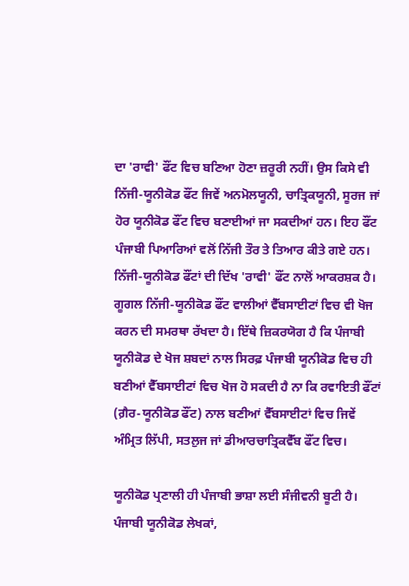ਦਾ 'ਰਾਵੀ' ਫੌਂਟ ਵਿਚ ਬਣਿਆ ਹੋਣਾ ਜ਼ਰੂਰੀ ਨਹੀਂ। ਉਸ ਕਿਸੇ ਵੀ ਨਿੱਜੀ-ਯੂਨੀਕੋਡ ਫੌਂਟ ਜਿਵੇਂ ਅਨਮੋਲਯੂਨੀ, ਚਾਤ੍ਰਿਕਯੂਨੀ, ਸੂਰਜ ਜਾਂ ਹੋਰ ਯੂਨੀਕੋਡ ਫੌਂਟ ਵਿਚ ਬਣਾਈਆਂ ਜਾ ਸਕਦੀਆਂ ਹਨ। ਇਹ ਫੌਂਟ ਪੰਜਾਬੀ ਪਿਆਰਿਆਂ ਵਲੋਂ ਨਿੱਜੀ ਤੌਰ ਤੇ ਤਿਆਰ ਕੀਤੇ ਗਏ ਹਨ। ਨਿੱਜੀ-ਯੂਨੀਕੋਡ ਫੌਂਟਾਂ ਦੀ ਦਿੱਖ 'ਰਾਵੀ' ਫੌਂਟ ਨਾਲੋਂ ਆਕਰਸ਼ਕ ਹੈ। ਗੂਗਲ ਨਿੱਜੀ-ਯੂਨੀਕੋਡ ਫੌਂਟ ਵਾਲੀਆਂ ਵੈੱਬਸਾਈਟਾਂ ਵਿਚ ਵੀ ਖੋਜ ਕਰਨ ਦੀ ਸਮਰਥਾ ਰੱਖਦਾ ਹੈ। ਇੱਥੇ ਜ਼ਿਕਰਯੋਗ ਹੈ ਕਿ ਪੰਜਾਬੀ ਯੂਨੀਕੋਡ ਦੇ ਖੋਜ ਸ਼ਬਦਾਂ ਨਾਲ ਸਿਰਫ਼ ਪੰਜਾਬੀ ਯੂਨੀਕੋਡ ਵਿਚ ਹੀ ਬਣੀਆਂ ਵੈੱਬਸਾਈਟਾਂ ਵਿਚ ਖੋਜ ਹੋ ਸਕਦੀ ਹੈ ਨਾ ਕਿ ਰਵਾਇਤੀ ਫੌਂਟਾਂ (ਗ਼ੈਰ-ਯੂਨੀਕੋਡ ਫੌਂਟ) ਨਾਲ ਬਣੀਆਂ ਵੈੱਬਸਾਈਟਾਂ ਵਿਚ ਜਿਵੇਂ ਅੰਮ੍ਰਿਤ ਲਿੱਪੀ, ਸਤਲੁਜ ਜਾਂ ਡੀਆਰਚਾਤ੍ਰਿਕਵੈੱਬ ਫੌਂਟ ਵਿਚ।

ਯੂਨੀਕੋਡ ਪ੍ਰਣਾਲੀ ਹੀ ਪੰਜਾਬੀ ਭਾਸ਼ਾ ਲਈ ਸੰਜੀਵਨੀ ਬੂਟੀ ਹੈ। ਪੰਜਾਬੀ ਯੂਨੀਕੋਡ ਲੇਖਕਾਂ,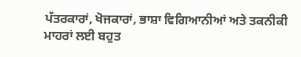ਪੱਤਰਕਾਰਾਂ, ਖੋਜਕਾਰਾਂ, ਭਾਸ਼ਾ ਵਿਗਿਆਨੀਆਂ ਅਤੇ ਤਕਨੀਕੀ ਮਾਹਰਾਂ ਲਈ ਬਹੁਤ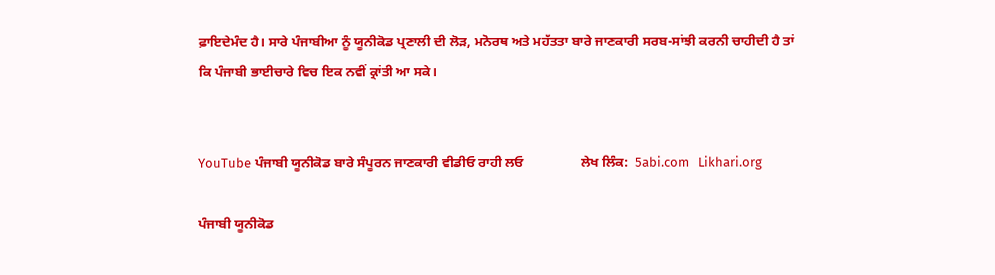ਫ਼ਾਇਦੇਮੰਦ ਹੈ। ਸਾਰੇ ਪੰਜਾਬੀਆ ਨੂੰ ਯੂਨੀਕੋਡ ਪ੍ਰਣਾਲੀ ਦੀ ਲੋੜ, ਮਨੋਰਥ ਅਤੇ ਮਹੱਤਤਾ ਬਾਰੇ ਜਾਣਕਾਰੀ ਸਰਬ-ਸਾਂਝੀ ਕਰਨੀ ਚਾਹੀਦੀ ਹੈ ਤਾਂ ਕਿ ਪੰਜਾਬੀ ਭਾਈਚਾਰੇ ਵਿਚ ਇਕ ਨਵੀਂ ਕ੍ਰਾਂਤੀ ਆ ਸਕੇ।


YouTube ਪੰਜਾਬੀ ਯੂਨੀਕੋਡ ਬਾਰੇ ਸੰਪੂਰਨ ਜਾਣਕਾਰੀ ਵੀਡੀਓ ਰਾਹੀ ਲਓ                 ਲੇਖ ਲਿੰਕ:  5abi.com   Likhari.org

ਪੰਜਾਬੀ ਯੂਨੀਕੋਡ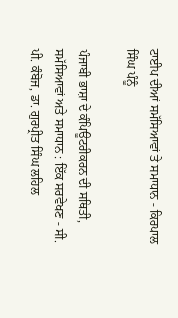ਟਾਈਪ ਦੀਆਂ ਸਮੱਸਿਆਵਾਂ ਤੇ ਸਮਾਧਾਨ - ਕਿਰਪਾਲ ਸਿੰਘ ਪੰਨੂੰ

ਪੰਜਾਬੀ ਭਾਸ਼ਾ ਦੇ ਕੰਪਿਊਟਰੀਕਰਨ ਦੀ ਸਥਿਤੀ, ਸਮੱਸਿਆਵਾਂ ਅਤੇ ਸਮਾਧਾਨ : ਇੱਕ ਸਰਵੇਖਣ - ਸੀ. ਪੀ. ਕੰਬੋਜ, ਡਾ. ਗੁਰਪ੍ਰੀਤ ਸਿੰਘ ਲਹਿਲ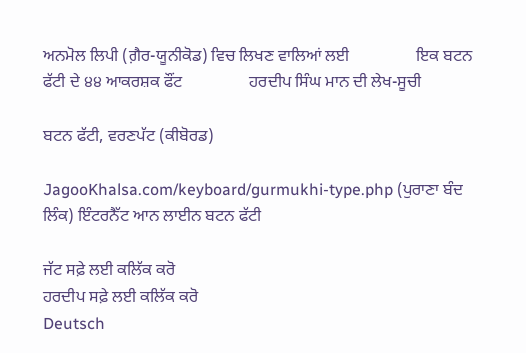ਅਨਮੋਲ ਲਿਪੀ (ਗ਼ੈਰ-ਯੂਨੀਕੋਡ) ਵਿਚ ਲਿਖਣ ਵਾਲਿਆਂ ਲਈ                ਇਕ ਬਟਨ ਫੱਟੀ ਦੇ ੪੪ ਆਕਰਸ਼ਕ ਫੌਂਟ                ਹਰਦੀਪ ਸਿੰਘ ਮਾਨ ਦੀ ਲੇਖ-ਸੂਚੀ

ਬਟਨ ਫੱਟੀ, ਵਰਣਪੱਟ (ਕੀਬੋਰਡ)

JagooKhalsa.com/keyboard/gurmukhi-type.php (ਪੁਰਾਣਾ ਬੰਦ ਲਿੰਕ) ਇੰਟਰਨੈੱਟ ਆਨ ਲਾਈਨ ਬਟਨ ਫੱਟੀ

ਜੱਟ ਸਫ਼ੇ ਲਈ ਕਲਿੱਕ ਕਰੋ
ਹਰਦੀਪ ਸਫ਼ੇ ਲਈ ਕਲਿੱਕ ਕਰੋ
Deutsch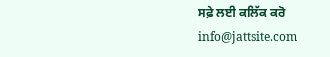ਸਫ਼ੇ ਲਈ ਕਲਿੱਕ ਕਰੋ
info@jattsite.com